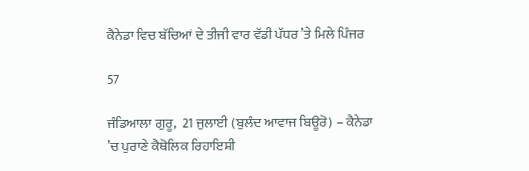ਕੈਨੇਡਾ ਵਿਚ ਬੱਚਿਆਂ ਦੇ ਤੀਜੀ ਵਾਰ ਵੱਡੀ ਪੱਧਰ ’ਤੇ ਮਿਲੇ ਪਿੰਜਰ

57

ਜੰਡਿਆਲਾ ਗੁਰੂ,  21 ਜੁਲਾਈ (ਬੁਲੰਦ ਆਵਾਜ ਬਿਊਰੋ) – ਕੈਨੇਡਾ ’ਚ ਪੁਰਾਣੇ ਕੈਥੋਲਿਕ ਰਿਹਾਇਸ਼ੀ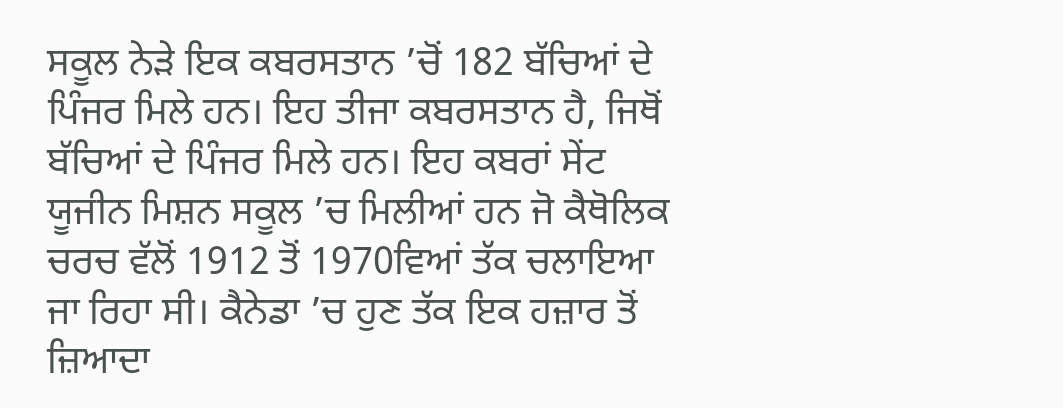ਸਕੂਲ ਨੇੜੇ ਇਕ ਕਬਰਸਤਾਨ ’ਚੋਂ 182 ਬੱਚਿਆਂ ਦੇ ਪਿੰਜਰ ਮਿਲੇ ਹਨ। ਇਹ ਤੀਜਾ ਕਬਰਸਤਾਨ ਹੈ, ਜਿਥੋਂ ਬੱਚਿਆਂ ਦੇ ਪਿੰਜਰ ਮਿਲੇ ਹਨ। ਇਹ ਕਬਰਾਂ ਸੇਂਟ ਯੂਜੀਨ ਮਿਸ਼ਨ ਸਕੂਲ ’ਚ ਮਿਲੀਆਂ ਹਨ ਜੋ ਕੈਥੋਲਿਕ ਚਰਚ ਵੱਲੋਂ 1912 ਤੋਂ 1970ਵਿਆਂ ਤੱਕ ਚਲਾਇਆ ਜਾ ਰਿਹਾ ਸੀ। ਕੈਨੇਡਾ ’ਚ ਹੁਣ ਤੱਕ ਇਕ ਹਜ਼ਾਰ ਤੋਂ ਜ਼ਿਆਦਾ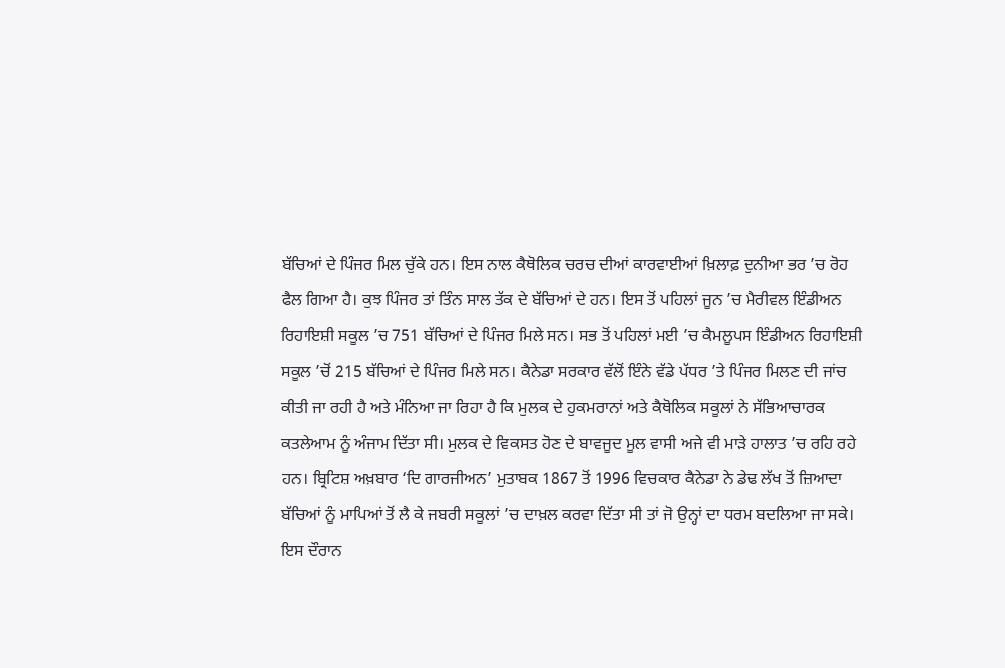ਬੱਚਿਆਂ ਦੇ ਪਿੰਜਰ ਮਿਲ ਚੁੱਕੇ ਹਨ। ਇਸ ਨਾਲ ਕੈਥੋਲਿਕ ਚਰਚ ਦੀਆਂ ਕਾਰਵਾਈਆਂ ਖ਼ਿਲਾਫ਼ ਦੁਨੀਆ ਭਰ ’ਚ ਰੋਹ ਫੈਲ ਗਿਆ ਹੈ। ਕੁਝ ਪਿੰਜਰ ਤਾਂ ਤਿੰਨ ਸਾਲ ਤੱਕ ਦੇ ਬੱਚਿਆਂ ਦੇ ਹਨ। ਇਸ ਤੋਂ ਪਹਿਲਾਂ ਜੂਨ ’ਚ ਮੈਰੀਵਲ ਇੰਡੀਅਨ ਰਿਹਾਇਸ਼ੀ ਸਕੂਲ ’ਚ 751 ਬੱਚਿਆਂ ਦੇ ਪਿੰਜਰ ਮਿਲੇ ਸਨ। ਸਭ ਤੋਂ ਪਹਿਲਾਂ ਮਈ ’ਚ ਕੈਮਲੂਪਸ ਇੰਡੀਅਨ ਰਿਹਾਇਸ਼ੀ ਸਕੂਲ ’ਚੋਂ 215 ਬੱਚਿਆਂ ਦੇ ਪਿੰਜਰ ਮਿਲੇ ਸਨ। ਕੈਨੇਡਾ ਸਰਕਾਰ ਵੱਲੋਂ ਇੰਨੇ ਵੱਡੇ ਪੱਧਰ ’ਤੇ ਪਿੰਜਰ ਮਿਲਣ ਦੀ ਜਾਂਚ ਕੀਤੀ ਜਾ ਰਹੀ ਹੈ ਅਤੇ ਮੰਨਿਆ ਜਾ ਰਿਹਾ ਹੈ ਕਿ ਮੁਲਕ ਦੇ ਹੁਕਮਰਾਨਾਂ ਅਤੇ ਕੈਥੋਲਿਕ ਸਕੂਲਾਂ ਨੇ ਸੱਭਿਆਚਾਰਕ ਕਤਲੇਆਮ ਨੂੰ ਅੰਜਾਮ ਦਿੱਤਾ ਸੀ। ਮੁਲਕ ਦੇ ਵਿਕਸਤ ਹੋਣ ਦੇ ਬਾਵਜੂਦ ਮੂਲ ਵਾਸੀ ਅਜੇ ਵੀ ਮਾੜੇ ਹਾਲਾਤ ’ਚ ਰਹਿ ਰਹੇ ਹਨ। ਬ੍ਰਿਟਿਸ਼ ਅਖ਼ਬਾਰ ‘ਦਿ ਗਾਰਜੀਅਨ’ ਮੁਤਾਬਕ 1867 ਤੋਂ 1996 ਵਿਚਕਾਰ ਕੈਨੇਡਾ ਨੇ ਡੇਢ ਲੱਖ ਤੋਂ ਜ਼ਿਆਦਾ ਬੱਚਿਆਂ ਨੂੰ ਮਾਪਿਆਂ ਤੋਂ ਲੈ ਕੇ ਜਬਰੀ ਸਕੂਲਾਂ ’ਚ ਦਾਖ਼ਲ ਕਰਵਾ ਦਿੱਤਾ ਸੀ ਤਾਂ ਜੋ ਉਨ੍ਹਾਂ ਦਾ ਧਰਮ ਬਦਲਿਆ ਜਾ ਸਕੇ। ਇਸ ਦੌਰਾਨ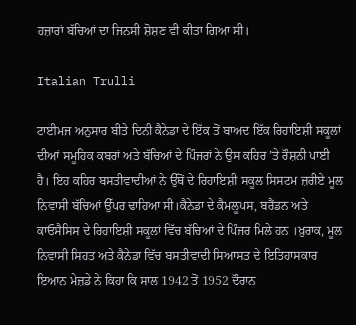ਹਜ਼ਾਰਾਂ ਬੱਚਿਆਂ ਦਾ ਜਿਨਸੀ ਸ਼ੋਸ਼ਣ ਵੀ ਕੀਤਾ ਗਿਆ ਸੀ।

Italian Trulli

ਟਾਈਮਜ ਅਨੁਸਾਰ ਬੀਤੇ ਦਿਨੀ ਕੈਨੇਡਾ ਦੇ ਇੱਕ ਤੋਂ ਬਾਅਦ ਇੱਕ ਰਿਹਾਇਸ਼ੀ ਸਕੂਲਾਂ ਦੀਆਂ ਸਮੂਹਿਕ ਕਬਰਾਂ ਅਤੇ ਬੱਚਿਆਂ ਦੇ ਪਿੰਜਰਾਂ ਨੇ ਉਸ ਕਹਿਰ ’ਤੇ ਰੌਸ਼ਨੀ ਪਾਈ ਹੈ। ਇਹ ਕਹਿਰ ਬਸਤੀਵਾਦੀਆਂ ਨੇ ਉੱਥੋਂ ਦੇ ਰਿਹਾਇਸ਼ੀ ਸਕੂਲ ਸਿਸਟਮ ਜ਼ਰੀਏ ਮੂਲ ਨਿਵਾਸੀ ਬੱਚਿਆਂ ਉੱਪਰ ਢਾਹਿਆ ਸੀ।ਕੈਨੇਡਾ ਦੇ ਕੈਮਲੂਪਸ, ਬਰੈਂਡਨ ਅਤੇ ਕਾਓਸੈਸਿਸ ਦੇ ਰਿਹਾਇਸ਼ੀ ਸਕੂਲਾਂ ਵਿੱਚ ਬੱਚਿਆਂ ਦੇ ਪਿੰਜਰ ਮਿਲੇ ਹਨ ।ਖ਼ੁਰਾਕ, ਮੂਲ ਨਿਵਾਸੀ ਸਿਹਤ ਅਤੇ ਕੈਨੇਡਾ ਵਿੱਚ ਬਸਤੀਵਾਦੀ ਸਿਆਸਤ ਦੇ ਇਤਿਹਾਸਕਾਰ ਇਆਨ ਮੇਜ਼ਡੇ ਨੇ ਕਿਹਾ ਕਿ ਸਾਲ 1942 ਤੋਂ 1952 ਦੌਰਾਨ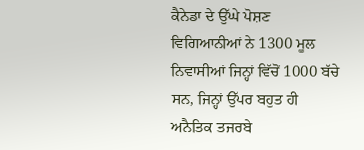ਕੈਨੇਡਾ ਦੇ ਉੱਘੇ ਪੋਸ਼ਣ ਵਿਗਿਆਨੀਆਂ ਨੇ 1300 ਮੂਲ ਨਿਵਾਸੀਆਂ ਜਿਨ੍ਹਾਂ ਵਿੱਚੋਂ 1000 ਬੱਚੇ ਸਨ, ਜਿਨ੍ਹਾਂ ਉੱਪਰ ਬਹੁਤ ਹੀ ਅਨੈਤਿਕ ਤਜਰਬੇ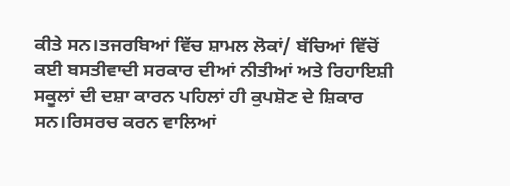ਕੀਤੇ ਸਨ।ਤਜਰਬਿਆਂ ਵਿੱਚ ਸ਼ਾਮਲ ਲੋਕਾਂ/ ਬੱਚਿਆਂ ਵਿੱਚੋਂ ਕਈ ਬਸਤੀਵਾਦੀ ਸਰਕਾਰ ਦੀਆਂ ਨੀਤੀਆਂ ਅਤੇ ਰਿਹਾਇਸ਼ੀ ਸਕੂਲਾਂ ਦੀ ਦਸ਼ਾ ਕਾਰਨ ਪਹਿਲਾਂ ਹੀ ਕੁਪਸ਼ੋਣ ਦੇ ਸ਼ਿਕਾਰ ਸਨ।ਰਿਸਰਚ ਕਰਨ ਵਾਲਿਆਂ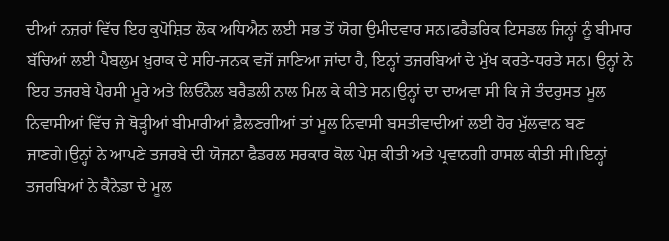ਦੀਆਂ ਨਜ਼ਰਾਂ ਵਿੱਚ ਇਹ ਕੁਪੋਸ਼ਿਤ ਲੋਕ ਅਧਿਐਨ ਲਈ ਸਭ ਤੋਂ ਯੋਗ ਉਮੀਦਵਾਰ ਸਨ।ਫਰੈਡਰਿਕ ਟਿਸਡਲ ਜਿਨ੍ਹਾਂ ਨੂੰ ਬੀਮਾਰ ਬੱਚਿਆਂ ਲਈ ਪੈਬਲੁਮ ਖ਼ੁਰਾਕ ਦੇ ਸਹਿ-ਜਨਕ ਵਜੋਂ ਜਾਣਿਆ ਜਾਂਦਾ ਹੈ, ਇਨ੍ਹਾਂ ਤਜਰਬਿਆਂ ਦੇ ਮੁੱਖ ਕਰਤੇ-ਧਰਤੇ ਸਨ। ਉਨ੍ਹਾਂ ਨੇ ਇਹ ਤਜਰਬੇ ਪੈਰਸੀ ਮੂਰੇ ਅਤੇ ਲਿਓਨੈਲ ਬਰੈਡਲੀ ਨਾਲ ਮਿਲ ਕੇ ਕੀਤੇ ਸਨ।ਉਨ੍ਹਾਂ ਦਾ ਦਾਅਵਾ ਸੀ ਕਿ ਜੇ ਤੰਦਰੁਸਤ ਮੂਲ ਨਿਵਾਸੀਆਂ ਵਿੱਚ ਜੇ ਥੋੜ੍ਹੀਆਂ ਬੀਮਾਰੀਆਂ ਫ਼ੈਲਣਗੀਆਂ ਤਾਂ ਮੂਲ ਨਿਵਾਸੀ ਬਸਤੀਵਾਦੀਆਂ ਲਈ ਹੋਰ ਮੁੱਲਵਾਨ ਬਣ ਜਾਣਗੇ।ਉਨ੍ਹਾਂ ਨੇ ਆਪਣੇ ਤਜਰਬੇ ਦੀ ਯੋਜਨਾ ਫੈਡਰਲ ਸਰਕਾਰ ਕੋਲ ਪੇਸ਼ ਕੀਤੀ ਅਤੇ ਪ੍ਰਵਾਨਗੀ ਹਾਸਲ ਕੀਤੀ ਸੀ।ਇਨ੍ਹਾਂ ਤਜਰਬਿਆਂ ਨੇ ਕੈਨੇਡਾ ਦੇ ਮੂਲ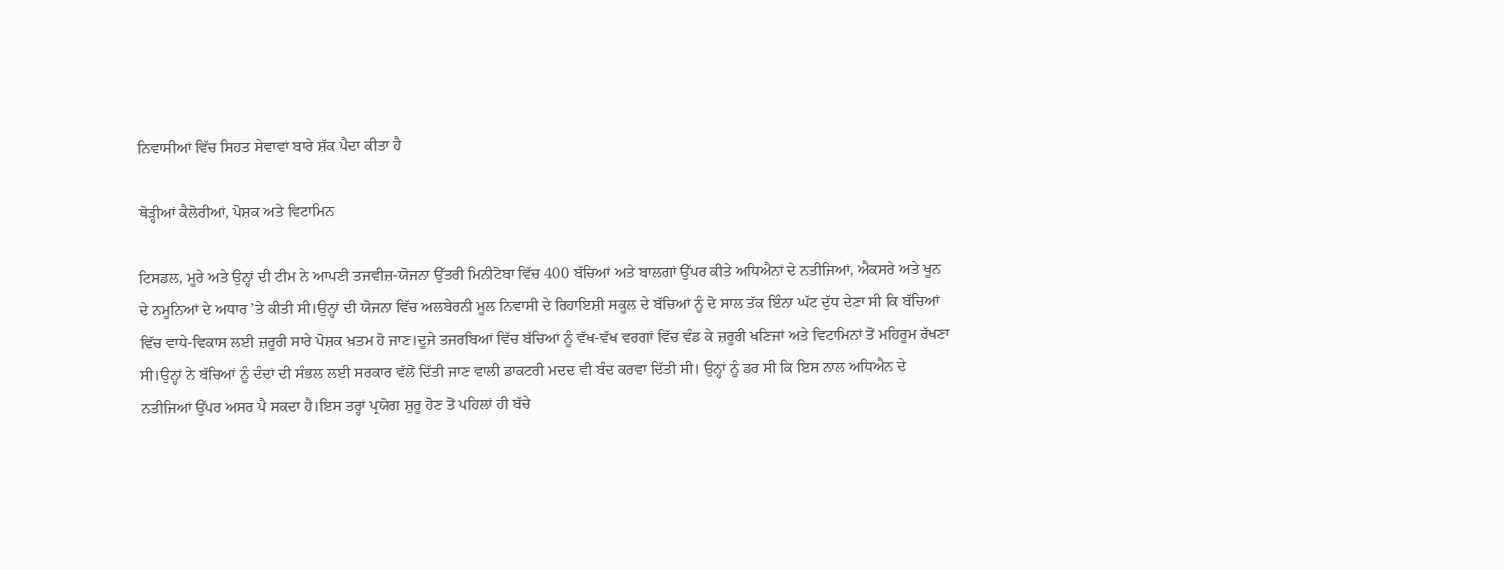ਨਿਵਾਸੀਆਂ ਵਿੱਚ ਸਿਹਤ ਸੇਵਾਵਾਂ ਬਾਰੇ ਸ਼ੱਕ ਪੈਦਾ ਕੀਤਾ ਹੈ

ਥੋੜ੍ਹੀਆਂ ਕੈਲੋਰੀਆਂ, ਪੋਸ਼ਕ ਅਤੇ ਵਿਟਾਮਿਨ

ਟਿਸਡਲ, ਮੂਰੇ ਅਤੇ ਉਨ੍ਹਾਂ ਦੀ ਟੀਮ ਨੇ ਆਪਣੀ ਤਜਵੀਜ਼-ਯੋਜਨਾ ਉੱਤਰੀ ਮਿਨੀਟੋਬਾ ਵਿੱਚ 400 ਬੱਚਿਆਂ ਅਤੇ ਬਾਲਗਾਂ ਉੱਪਰ ਕੀਤੇ ਅਧਿਐਨਾਂ ਦੇ ਨਤੀਜਿਆਂ, ਐਕਸਰੇ ਅਤੇ ਖੂਨ ਦੇ ਨਮੂਨਿਆਂ ਦੇ ਅਧਾਰ ’ਤੇ ਕੀਤੀ ਸੀ।ਉਨ੍ਹਾਂ ਦੀ ਯੋਜਨਾ ਵਿੱਚ ਅਲਬੇਰਨੀ ਮੂਲ ਨਿਵਾਸੀ ਦੇ ਰਿਹਾਇਸ਼ੀ ਸਕੂਲ ਦੇ ਬੱਚਿਆਂ ਨੂੰ ਦੋ ਸਾਲ ਤੱਕ ਇੰਨਾ ਘੱਟ ਦੁੱਧ ਦੇਣਾ ਸੀ ਕਿ ਬੱਚਿਆਂ ਵਿੱਚ ਵਾਧੇ-ਵਿਕਾਸ ਲਈ ਜ਼ਰੂਰੀ ਸਾਰੇ ਪੋਸ਼ਕ ਖ਼ਤਮ ਹੋ ਜਾਣ।ਦੂਜੇ ਤਜਰਬਿਆਂ ਵਿੱਚ ਬੱਚਿਆਂ ਨੂੰ ਵੱਖ-ਵੱਖ ਵਰਗਾਂ ਵਿੱਚ ਵੰਡ ਕੇ ਜ਼ਰੂਰੀ ਖਣਿਜਾਂ ਅਤੇ ਵਿਟਾਮਿਨਾਂ ਤੋਂ ਮਹਿਰੂਮ ਰੱਖਣਾ ਸੀ।ਉਨ੍ਹਾਂ ਨੇ ਬੱਚਿਆਂ ਨੂੰ ਦੰਦਾਂ ਦੀ ਸੰਭਲ ਲਈ ਸਰਕਾਰ ਵੱਲੋਂ ਦਿੱਤੀ ਜਾਣ ਵਾਲੀ ਡਾਕਟਰੀ ਮਦਦ ਵੀ ਬੰਦ ਕਰਵਾ ਦਿੱਤੀ ਸੀ। ਉਨ੍ਹਾਂ ਨੂੰ ਡਰ ਸੀ ਕਿ ਇਸ ਨਾਲ ਅਧਿਐਨ ਦੇ ਨਤੀਜਿਆਂ ਉੱਪਰ ਅਸਰ ਪੈ ਸਕਦਾ ਹੈ।ਇਸ ਤਰ੍ਹਾਂ ਪ੍ਰਯੋਗ ਸ਼ੁਰੂ ਹੋਣ ਤੋਂ ਪਹਿਲਾਂ ਹੀ ਬੱਚੇ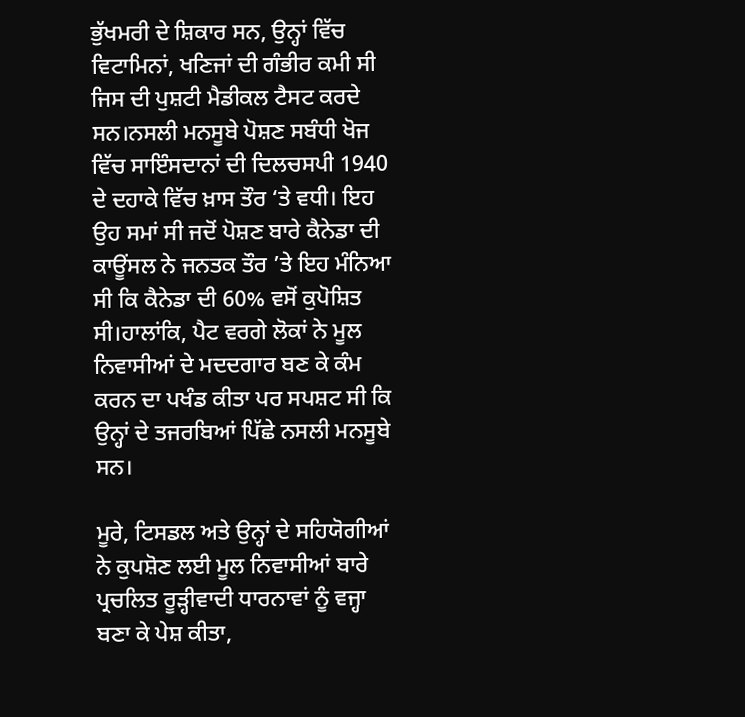ਭੁੱਖਮਰੀ ਦੇ ਸ਼ਿਕਾਰ ਸਨ, ਉਨ੍ਹਾਂ ਵਿੱਚ ਵਿਟਾਮਿਨਾਂ, ਖਣਿਜਾਂ ਦੀ ਗੰਭੀਰ ਕਮੀ ਸੀ ਜਿਸ ਦੀ ਪੁਸ਼ਟੀ ਮੈਡੀਕਲ ਟੈਸਟ ਕਰਦੇ ਸਨ।ਨਸਲੀ ਮਨਸੂਬੇ ਪੋਸ਼ਣ ਸਬੰਧੀ ਖੋਜ ਵਿੱਚ ਸਾਇੰਸਦਾਨਾਂ ਦੀ ਦਿਲਚਸਪੀ 1940 ਦੇ ਦਹਾਕੇ ਵਿੱਚ ਖ਼ਾਸ ਤੌਰ ‘ਤੇ ਵਧੀ। ਇਹ ਉਹ ਸਮਾਂ ਸੀ ਜਦੋਂ ਪੋਸ਼ਣ ਬਾਰੇ ਕੈਨੇਡਾ ਦੀ ਕਾਊਂਸਲ ਨੇ ਜਨਤਕ ਤੌਰ ’ਤੇ ਇਹ ਮੰਨਿਆ ਸੀ ਕਿ ਕੈਨੇਡਾ ਦੀ 60% ਵਸੋਂ ਕੁਪੋਸ਼ਿਤ ਸੀ।ਹਾਲਾਂਕਿ, ਪੈਟ ਵਰਗੇ ਲੋਕਾਂ ਨੇ ਮੂਲ ਨਿਵਾਸੀਆਂ ਦੇ ਮਦਦਗਾਰ ਬਣ ਕੇ ਕੰਮ ਕਰਨ ਦਾ ਪਖੰਡ ਕੀਤਾ ਪਰ ਸਪਸ਼ਟ ਸੀ ਕਿ ਉਨ੍ਹਾਂ ਦੇ ਤਜਰਬਿਆਂ ਪਿੱਛੇ ਨਸਲੀ ਮਨਸੂਬੇ ਸਨ।

ਮੂਰੇ, ਟਿਸਡਲ ਅਤੇ ਉਨ੍ਹਾਂ ਦੇ ਸਹਿਯੋਗੀਆਂ ਨੇ ਕੁਪਸ਼ੋਣ ਲਈ ਮੂਲ ਨਿਵਾਸੀਆਂ ਬਾਰੇ ਪ੍ਰਚਲਿਤ ਰੂੜ੍ਹੀਵਾਦੀ ਧਾਰਨਾਵਾਂ ਨੂੰ ਵਜ੍ਹਾ ਬਣਾ ਕੇ ਪੇਸ਼ ਕੀਤਾ,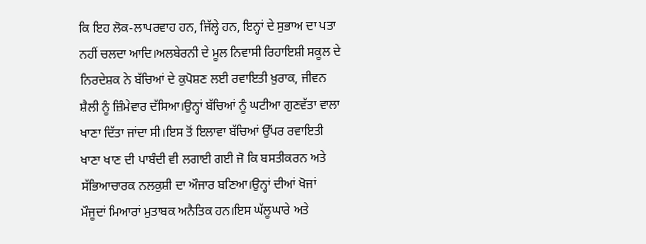ਕਿ ਇਹ ਲੋਕ-ਲਾਪਰਵਾਹ ਹਨ, ਜਿੱਲ੍ਹੇ ਹਨ, ਇਨ੍ਹਾਂ ਦੇ ਸੁਭਾਅ ਦਾ ਪਤਾ ਨਹੀਂ ਚਲਦਾ ਆਦਿ।ਅਲਬੇਰਨੀ ਦੇ ਮੂਲ ਨਿਵਾਸੀ ਰਿਹਾਇਸ਼ੀ ਸਕੂਲ ਦੇ ਨਿਰਦੇਸ਼ਕ ਨੇ ਬੱਚਿਆਂ ਦੇ ਕੁਪੋਸ਼ਣ ਲਈ ਰਵਾਇਤੀ ਖ਼ੁਰਾਕ, ਜੀਵਨ ਸ਼ੈਲੀ ਨੂੰ ਜ਼ਿੰਮੇਵਾਰ ਦੱਸਿਆ।ਉਨ੍ਹਾਂ ਬੱਚਿਆਂ ਨੂੰ ਘਟੀਆ ਗੁਣਵੱਤਾ ਵਾਲਾ ਖਾਣਾ ਦਿੱਤਾ ਜਾਂਦਾ ਸੀ।ਇਸ ਤੋਂ ਇਲਾਵਾ ਬੱਚਿਆਂ ਉੱਪਰ ਰਵਾਇਤੀ ਖਾਣਾ ਖਾਣ ਦੀ ਪਾਬੰਦੀ ਵੀ ਲਗਾਈ ਗਈ ਜੋ ਕਿ ਬਸਤੀਕਰਨ ਅਤੇ ਸੱਭਿਆਚਾਰਕ ਨਲਕੁਸ਼ੀ ਦਾ ਔਜਾਰ ਬਣਿਆ।ਉਨ੍ਹਾਂ ਦੀਆਂ ਖੋਜਾਂ ਮੌਜੂਦਾਂ ਮਿਆਰਾਂ ਮੁਤਾਬਕ ਅਨੈਤਿਕ ਹਨ।ਇਸ ਘੱਲੂਘਾਰੇ ਅਤੇ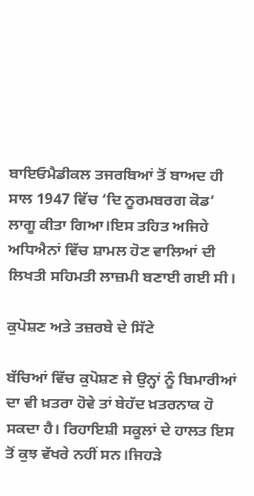ਬਾਇਓਮੈਡੀਕਲ ਤਜਰਬਿਆਂ ਤੋਂ ਬਾਅਦ ਹੀ ਸਾਲ 1947 ਵਿੱਚ ‘ਦਿ ਨੂਰਮਬਰਗ ਕੋਡ’ ਲਾਗੂ ਕੀਤਾ ਗਿਆ।ਇਸ ਤਹਿਤ ਅਜਿਹੇ ਅਧਿਐਨਾਂ ਵਿੱਚ ਸ਼ਾਮਲ ਹੋਣ ਵਾਲਿਆਂ ਦੀ ਲਿਖਤੀ ਸਹਿਮਤੀ ਲਾਜ਼ਮੀ ਬਣਾਈ ਗਈ ਸੀ।

ਕੁਪੋਸ਼ਣ ਅਤੇ ਤਜ਼ਰਬੇ ਦੇ ਸਿੱਟੇ

ਬੱਚਿਆਂ ਵਿੱਚ ਕੁਪੋਸ਼ਣ ਜੇ ਉਨ੍ਹਾਂ ਨੂੰ ਬਿਮਾਰੀਆਂ ਦਾ ਵੀ ਖ਼ਤਰਾ ਹੋਵੇ ਤਾਂ ਬੇਹੱਦ ਖ਼ਤਰਨਾਕ ਹੋ ਸਕਦਾ ਹੈ। ਰਿਹਾਇਸ਼ੀ ਸਕੂਲਾਂ ਦੇ ਹਾਲਤ ਇਸ ਤੋਂ ਕੁਝ ਵੱਖਰੇ ਨਹੀਂ ਸਨ।ਜਿਹੜੇ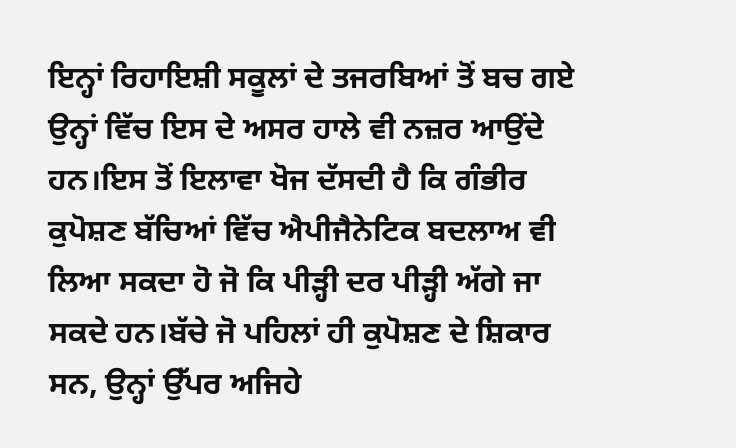ਇਨ੍ਹਾਂ ਰਿਹਾਇਸ਼ੀ ਸਕੂਲਾਂ ਦੇ ਤਜਰਬਿਆਂ ਤੋਂ ਬਚ ਗਏ ਉਨ੍ਹਾਂ ਵਿੱਚ ਇਸ ਦੇ ਅਸਰ ਹਾਲੇ ਵੀ ਨਜ਼ਰ ਆਉਂਦੇ ਹਨ।ਇਸ ਤੋਂ ਇਲਾਵਾ ਖੋਜ ਦੱਸਦੀ ਹੈ ਕਿ ਗੰਭੀਰ ਕੁਪੋਸ਼ਣ ਬੱਚਿਆਂ ਵਿੱਚ ਐਪੀਜੈਨੇਟਿਕ ਬਦਲਾਅ ਵੀ ਲਿਆ ਸਕਦਾ ਹੋ ਜੋ ਕਿ ਪੀੜ੍ਹੀ ਦਰ ਪੀੜ੍ਹੀ ਅੱਗੇ ਜਾ ਸਕਦੇ ਹਨ।ਬੱਚੇ ਜੋ ਪਹਿਲਾਂ ਹੀ ਕੁਪੋਸ਼ਣ ਦੇ ਸ਼ਿਕਾਰ ਸਨ, ਉਨ੍ਹਾਂ ਉੱਪਰ ਅਜਿਹੇ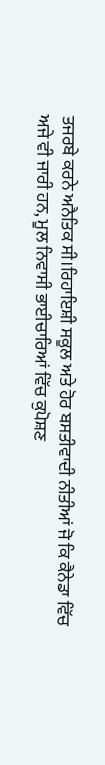ਤਜਰਬੇ ਕਰਨੇ ਅਨੈਤਿਕ ਸੀ।ਰਿਹਾਇਸ਼ੀ ਸਕੂਲ ਅਤੇ ਹੋਰ ਬਸਤੀਵਾਦੀ ਨੀਤੀਆਂ ਜੋ ਕਿ ਕੈਨੇਡਾ ਵਿੱਚ ਅਜੇ ਵੀ ਜਾਰੀ ਹਨ, ਮੂਲ ਨਿਵਾਸੀ ਭਾਈਚਾਰਿਆਂ ਵਿੱਚ ਕੁਪੋਸ਼ਣ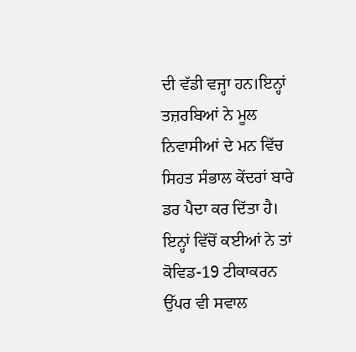ਦੀ ਵੱਡੀ ਵਜ੍ਹਾ ਹਨ।ਇਨ੍ਹਾਂ ਤਜ਼ਰਬਿਆਂ ਨੇ ਮੂਲ ਨਿਵਾਸੀਆਂ ਦੇ ਮਨ ਵਿੱਚ ਸਿਹਤ ਸੰਭਾਲ ਕੇਂਦਰਾਂ ਬਾਰੇ ਡਰ ਪੈਦਾ ਕਰ ਦਿੱਤਾ ਹੈ। ਇਨ੍ਹਾਂ ਵਿੱਚੋਂ ਕਈਆਂ ਨੇ ਤਾਂ ਕੋਵਿਡ-19 ਟੀਕਾਕਰਨ ਉੱਪਰ ਵੀ ਸਵਾਲ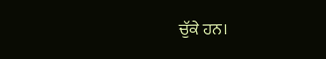ਚੁੱਕੇ ਹਨ।